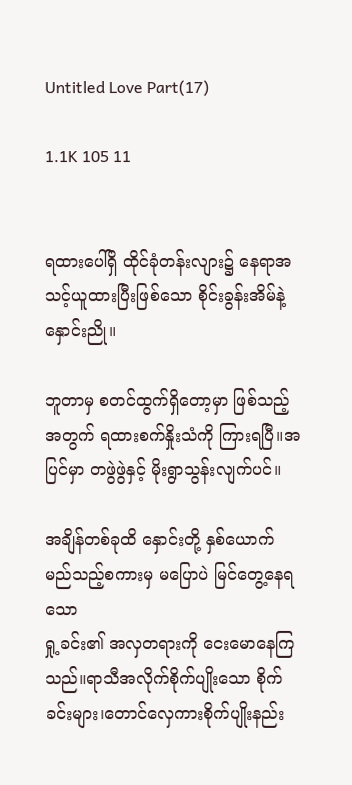Untitled Love Part(17)

1.1K 105 11


ရထားပေါ်ရှိ ထိုင်ခုံတန်းလျား၌ နေရာအသင့်ယူထားပြီးဖြစ်သော စိုင်းခွန်းအိမ်နဲ့
နှောင်းညို။

ဘူတာမှ စတင်ထွက်ရှိတော့မှာ ဖြစ်သည့် အတွက် ရထားစက်နှိုးသံကို ကြားရပြီ။အပြင်မှာ တဖွဲဖွဲနှင့် မိုးရွာသွန်းလျက်ပင်။

အချိန်တစ်ခုထိ နှောင်းတို့ နှစ်ယောက် မည်သည့်စကားမှ မပြောပဲ မြင်တွေ့နေရသော
ရှု့ခင်း၏ အလှတရားကို ငေးမောနေကြသည်။ရာသီအလိုက်စိုက်ပျိုးသော စိုက်ခင်းများ၊တောင်လှေကားစိုက်ပျိုးနည်း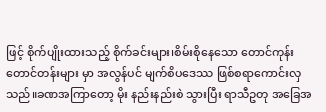ဖြင့် စိုက်ပျိုးထားသည့် စိုက်ခင်းများ၊‌စိမ်းစိုနေသော တောင်ကုန်းတောင်တန်းများ မှာ အလွန်ပင် မျက်စိပဒေဿ ဖြစ်စရာကောင်းလှသည်။ခဏအကြာ‌တော့ မိုး နည်းနည်းစဲ သွားပြီး ရာသီဥတု အခြေအ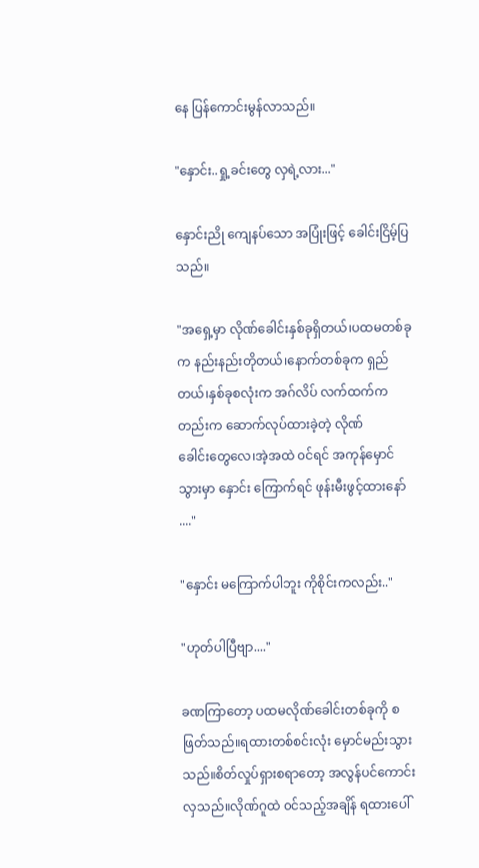နေ ပြန်ကောင်းမွန်လာသည်။

"နှောင်း..ရှု့ခင်းတွေ လှရဲ့လား..."

နှောင်းညို ကျေနပ်သော အပြုံးဖြင့် ခေါင်းငြိမ့်ပြသည်။

"အရှေ့မှာ လိုဏ်ခေါင်းနှစ်ခုရှိတယ်၊ပထမတစ်ခုက နည်းနည်းတိုတယ်၊နောက်တစ်ခုက ရှည်တယ်၊နှစ်ခုစလုံးက အဂ်လိပ် လက်ထက်ကတည်းက ဆောက်လုပ်ထားခဲ့တဲ့ လိုဏ်ခေါင်း‌တွေလေ၊အဲ့အထဲ ၀င်ရင် အကုန်မှောင်သွားမှာ နှောင်း ကြောက်ရင် ဖုန်းမီးဖွင့်ထားနော် ...."

"နှောင်း မကြောက်ပါဘူး ကိုစိုင်းကလည်း.."

"ဟုတ်ပါပြီဗျာ...."

ခဏကြာတော့ ပထမလိုဏ်ခေါင်းတစ်ခုကို စဖြတ်သည်။ရထားတစ်စင်းလုံး မှောင်မည်းသွားသည်။စိတ်လှုပ်ရှားစရာတော့ အလွန်ပင်ကောင်းလှသည်။လိုဏ်ဂူထဲ ၀င်သည့်အချိန် ရထားပေါ်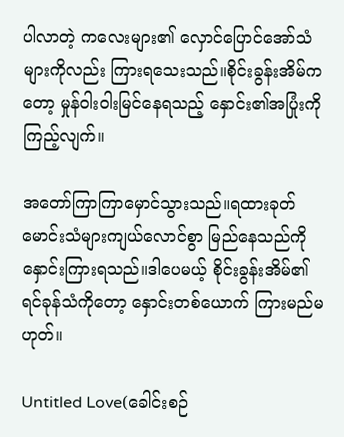ပါလာတဲ့ ကလေးများ၏ လှောင်ပြောင်အော်သံ များကိုလည်း ကြားရသေးသည်။စိုင်းခွန်းအိမ်ကတော့ မှုန်ဝါးဝါးမြင်နေရသည့် နှောင်း၏အပြုံးကို ကြည့်လျက်။

အတော်ကြာကြာမှောင်သွားသည်။ရထားခုတ်မောင်းသံများကျယ်လောင်စွာ မြည်နေသည်ကို နှောင်းကြားရသည်။ဒါပေမယ့် စိုင်းခွန်းအိမ်၏ ရင်ခုန်သံကိုတော့ နှောင်းတစ်ယောက် ကြားမည်မဟုတ်။

Untitled Love(ခေါင်းစဉ်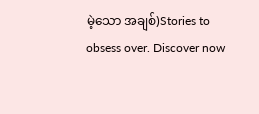မဲ့သော အချစ်)Stories to obsess over. Discover now